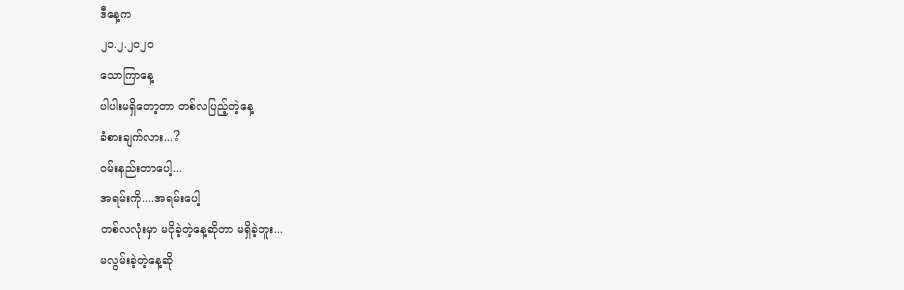ဒီနေ့က
၂၁.၂.၂၀၂၀
သောကြာနေ့
ပါပါးမရှိတော့တာ တစ်လပြည့်တဲ့နေ့
ခံစားချက်လား...?
ဝမ်းနည်းတာပေါ့...
အရမ်းကို....အရမ်းပေါ့
တစ်လလုံးမှာ မငိုခဲ့တဲ့နေ့ဆိုတာ မရှိခဲ့ဘူး...
မလွမ်းခဲ့တဲ့နေ့ဆို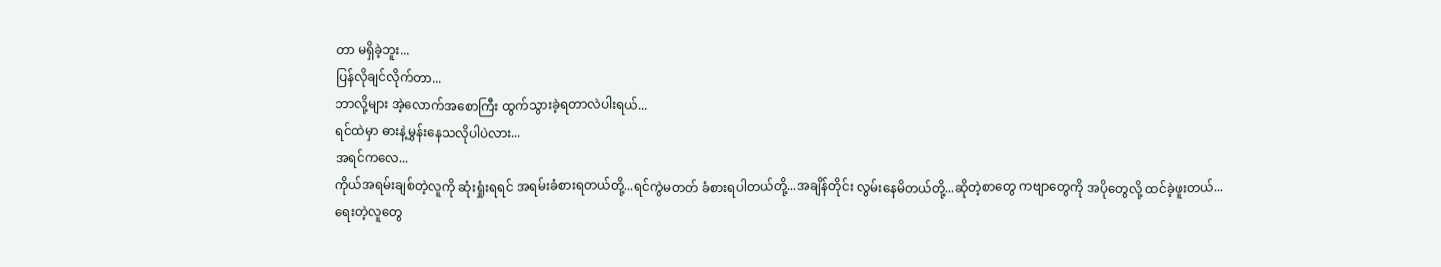တာ မရှိခဲ့ဘူး...
ပြန်လိုချင်လိုက်တာ...
ဘာလို့များ အဲ့လောက်အစောကြီး ထွက်သွားခဲ့ရတာလဲပါးရယ်...
ရင်ထဲမှာ ဓားနဲ့မွှန်းနေသလိုပါပဲလား...
အရင်ကလေ...
ကိုယ်အရမ်းချစ်တဲ့လူကို ဆုံးရှုံးရရင် အရမ်းခံစားရတယ်တို့...ရင်ကွဲမတတ် ခံစားရပါတယ်တို့...အချိန်တိုင်း လွမ်းနေမိတယ်တို့...ဆိုတဲ့စာတွေ ကဗျာတွေကို အပိုတွေလို့ ထင်ခဲ့ဖူးတယ်...
ရေးတဲ့လူတွေ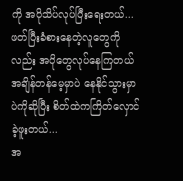ကို အပိုသိပ်လုပ်ပြီးရေးတယ်...ဖတ်ပြီးခံစားနေတဲ့လူတွေကိုလည်း အပိုတွေလုပ်နေကြတယ် အချိန်တန်မေ့မှာပဲ နေနိုင်သွားမှာပဲကိုဆိုပြီး စိတ်ထဲကကြိတ်လှောင်ခဲ့ဖူးတယ်...
အ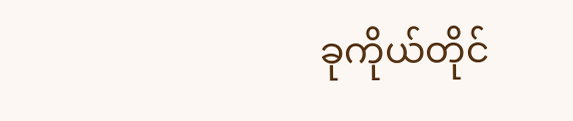ခုကိုယ်တိုင်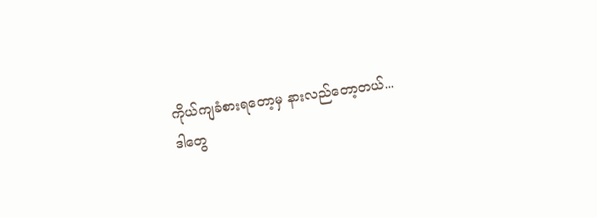ကိုယ်ကျခံစားရတော့မှ နားလည်တော့တယ်...
ဒါတွေ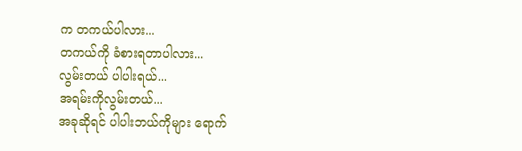က တကယ်ပါလား...
တကယ်ကို ခံစားရတာပါလား...
လွမ်းတယ် ပါပါးရယ်...
အရမ်းကိုလွမ်းတယ်...
အခုဆိုရင် ပါပါးဘယ်ကိုများ ရောက်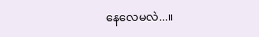နေလေမလဲ...။